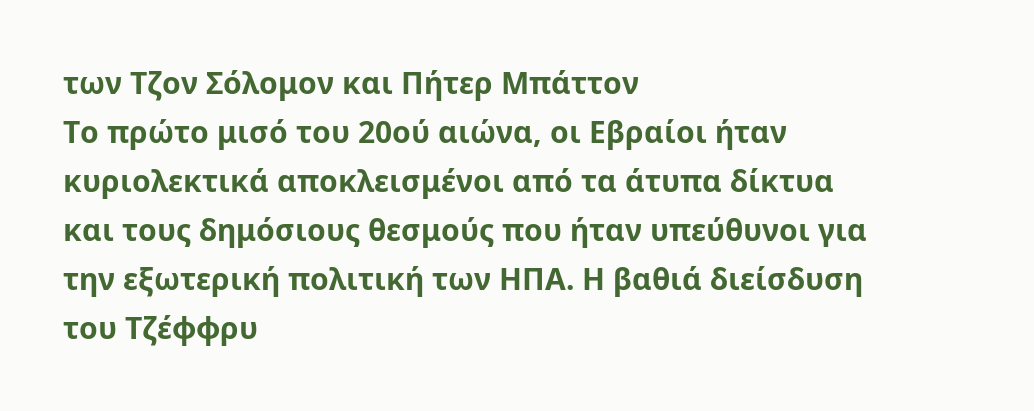των Τζον Σόλομον και Πήτερ Μπάττον
Το πρώτο μισό του 20ού αιώνα, οι Εβραίοι ήταν κυριολεκτικά αποκλεισμένοι από τα άτυπα δίκτυα και τους δημόσιους θεσμούς που ήταν υπεύθυνοι για την εξωτερική πολιτική των ΗΠΑ. Η βαθιά διείσδυση του Τζέφφρυ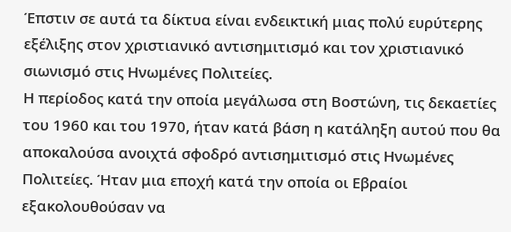Έπστιν σε αυτά τα δίκτυα είναι ενδεικτική μιας πολύ ευρύτερης εξέλιξης στον χριστιανικό αντισημιτισμό και τον χριστιανικό σιωνισμό στις Ηνωμένες Πολιτείες.
Η περίοδος κατά την οποία μεγάλωσα στη Βοστώνη, τις δεκαετίες του 1960 και του 1970, ήταν κατά βάση η κατάληξη αυτού που θα αποκαλούσα ανοιχτά σφοδρό αντισημιτισμό στις Ηνωμένες Πολιτείες. Ήταν μια εποχή κατά την οποία οι Εβραίοι εξακολουθούσαν να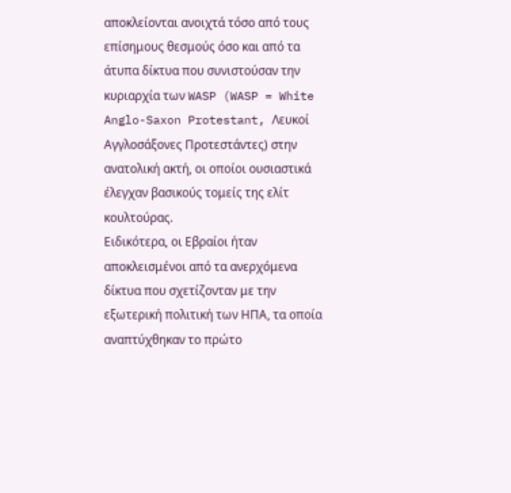αποκλείονται ανοιχτά τόσο από τους επίσημους θεσμούς όσο και από τα άτυπα δίκτυα που συνιστούσαν την κυριαρχία των WASP (WASP = White Anglo-Saxon Protestant, Λευκοί Αγγλοσάξονες Προτεστάντες) στην ανατολική ακτή, οι οποίοι ουσιαστικά έλεγχαν βασικούς τομείς της ελίτ κουλτούρας.
Ειδικότερα, οι Εβραίοι ήταν αποκλεισμένοι από τα ανερχόμενα δίκτυα που σχετίζονταν με την εξωτερική πολιτική των ΗΠΑ, τα οποία αναπτύχθηκαν το πρώτο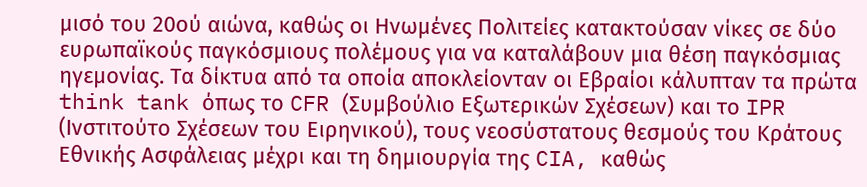μισό του 20ού αιώνα, καθώς οι Ηνωμένες Πολιτείες κατακτούσαν νίκες σε δύο ευρωπαϊκούς παγκόσμιους πολέμους για να καταλάβουν μια θέση παγκόσμιας ηγεμονίας. Τα δίκτυα από τα οποία αποκλείονταν οι Εβραίοι κάλυπταν τα πρώτα think tank όπως το CFR (Συμβούλιο Εξωτερικών Σχέσεων) και το IPR (Ινστιτούτο Σχέσεων του Ειρηνικού), τους νεοσύστατους θεσμούς του Κράτους Εθνικής Ασφάλειας μέχρι και τη δημιουργία της CIA, καθώς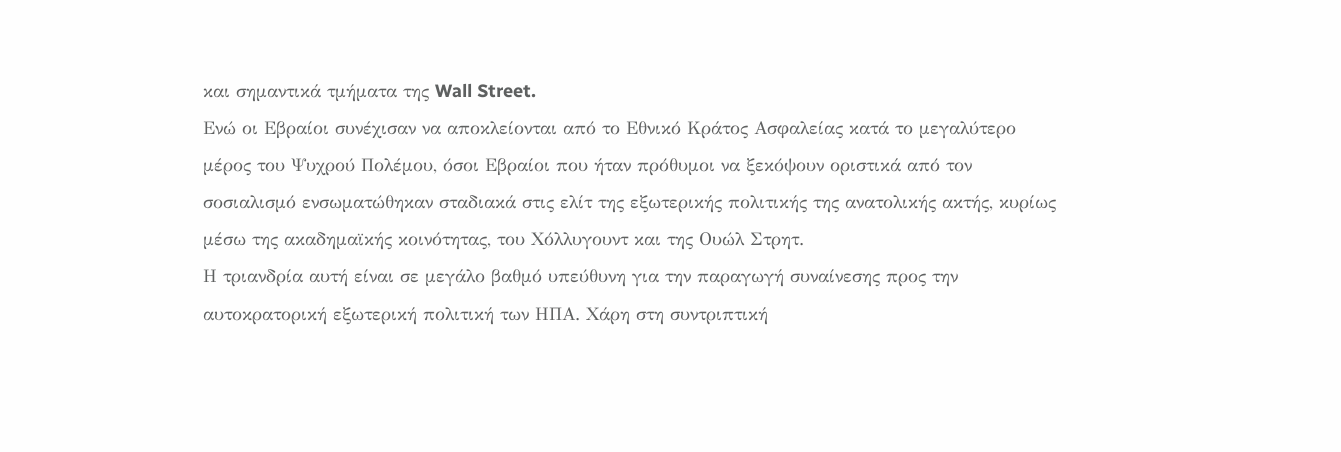και σημαντικά τμήματα της Wall Street.
Ενώ οι Εβραίοι συνέχισαν να αποκλείονται από το Εθνικό Κράτος Ασφαλείας κατά το μεγαλύτερο μέρος του Ψυχρού Πολέμου, όσοι Εβραίοι που ήταν πρόθυμοι να ξεκόψουν οριστικά από τον σοσιαλισμό ενσωματώθηκαν σταδιακά στις ελίτ της εξωτερικής πολιτικής της ανατολικής ακτής, κυρίως μέσω της ακαδημαϊκής κοινότητας, του Χόλλυγουντ και της Ουώλ Στρητ.
Η τριανδρία αυτή είναι σε μεγάλο βαθμό υπεύθυνη για την παραγωγή συναίνεσης προς την αυτοκρατορική εξωτερική πολιτική των ΗΠΑ. Χάρη στη συντριπτική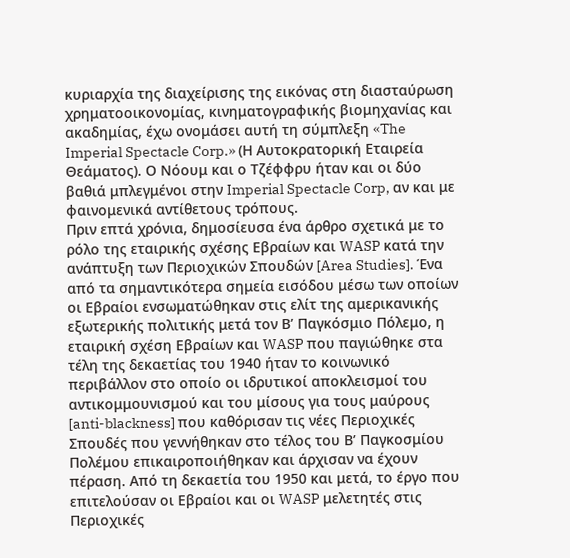κυριαρχία της διαχείρισης της εικόνας στη διασταύρωση χρηματοοικονομίας, κινηματογραφικής βιομηχανίας και ακαδημίας, έχω ονομάσει αυτή τη σύμπλεξη «The Imperial Spectacle Corp.» (Η Αυτοκρατορική Εταιρεία Θεάματος). Ο Nόουμ και ο Τζέφφρυ ήταν και οι δύο βαθιά μπλεγμένοι στην Imperial Spectacle Corp, αν και με φαινομενικά αντίθετους τρόπους.
Πριν επτά χρόνια, δημοσίευσα ένα άρθρο σχετικά με το ρόλο της εταιρικής σχέσης Εβραίων και WASP κατά την ανάπτυξη των Περιοχικών Σπουδών [Area Studies]. Ένα από τα σημαντικότερα σημεία εισόδου μέσω των οποίων οι Εβραίοι ενσωματώθηκαν στις ελίτ της αμερικανικής εξωτερικής πολιτικής μετά τον Β’ Παγκόσμιο Πόλεμο, η εταιρική σχέση Εβραίων και WASP που παγιώθηκε στα τέλη της δεκαετίας του 1940 ήταν το κοινωνικό περιβάλλον στο οποίο οι ιδρυτικοί αποκλεισμοί του αντικομμουνισμού και του μίσους για τους μαύρους [anti-blackness] που καθόρισαν τις νέες Περιοχικές Σπουδές που γεννήθηκαν στο τέλος του Β’ Παγκοσμίου Πολέμου επικαιροποιήθηκαν και άρχισαν να έχουν πέραση. Από τη δεκαετία του 1950 και μετά, το έργο που επιτελούσαν οι Εβραίοι και οι WASP μελετητές στις Περιοχικές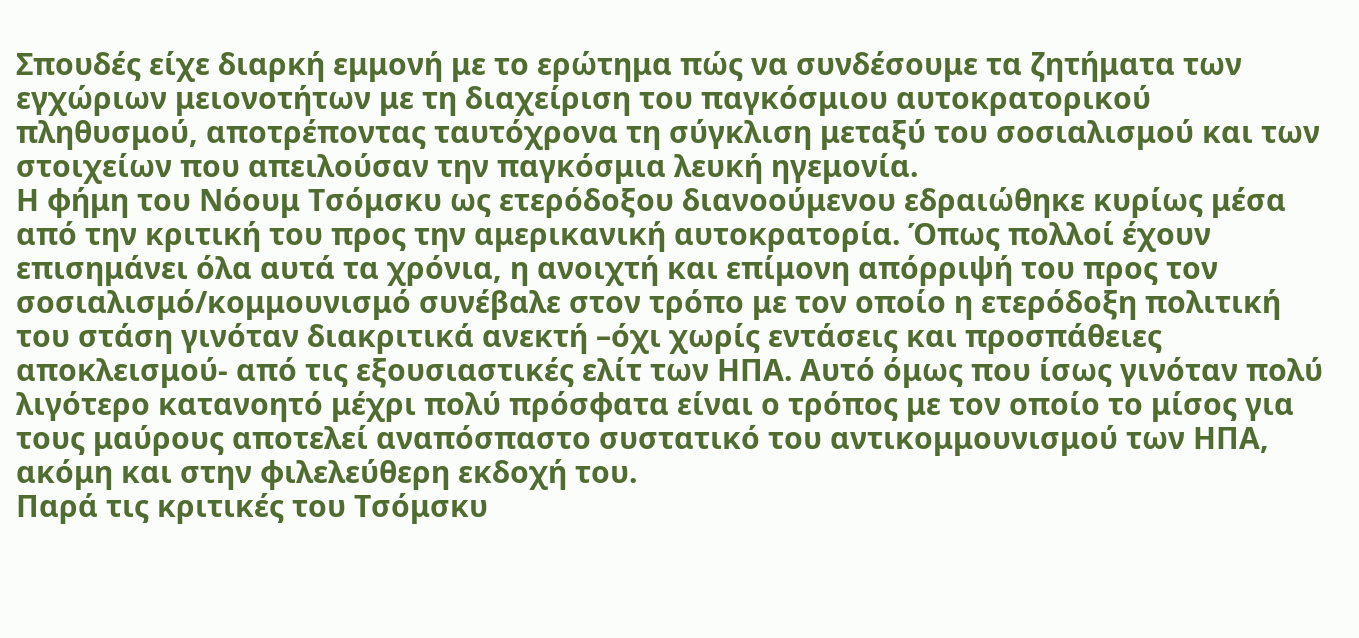Σπουδές είχε διαρκή εμμονή με το ερώτημα πώς να συνδέσουμε τα ζητήματα των εγχώριων μειονοτήτων με τη διαχείριση του παγκόσμιου αυτοκρατορικού πληθυσμού, αποτρέποντας ταυτόχρονα τη σύγκλιση μεταξύ του σοσιαλισμού και των στοιχείων που απειλούσαν την παγκόσμια λευκή ηγεμονία.
Η φήμη του Nόουμ Τσόμσκυ ως ετερόδοξου διανοούμενου εδραιώθηκε κυρίως μέσα από την κριτική του προς την αμερικανική αυτοκρατορία. Όπως πολλοί έχουν επισημάνει όλα αυτά τα χρόνια, η ανοιχτή και επίμονη απόρριψή του προς τον σοσιαλισμό/κομμουνισμό συνέβαλε στον τρόπο με τον οποίο η ετερόδοξη πολιτική του στάση γινόταν διακριτικά ανεκτή –όχι χωρίς εντάσεις και προσπάθειες αποκλεισμού- από τις εξουσιαστικές ελίτ των ΗΠΑ. Αυτό όμως που ίσως γινόταν πολύ λιγότερο κατανοητό μέχρι πολύ πρόσφατα είναι ο τρόπος με τον οποίο το μίσος για τους μαύρους αποτελεί αναπόσπαστο συστατικό του αντικομμουνισμού των ΗΠΑ, ακόμη και στην φιλελεύθερη εκδοχή του.
Παρά τις κριτικές του Τσόμσκυ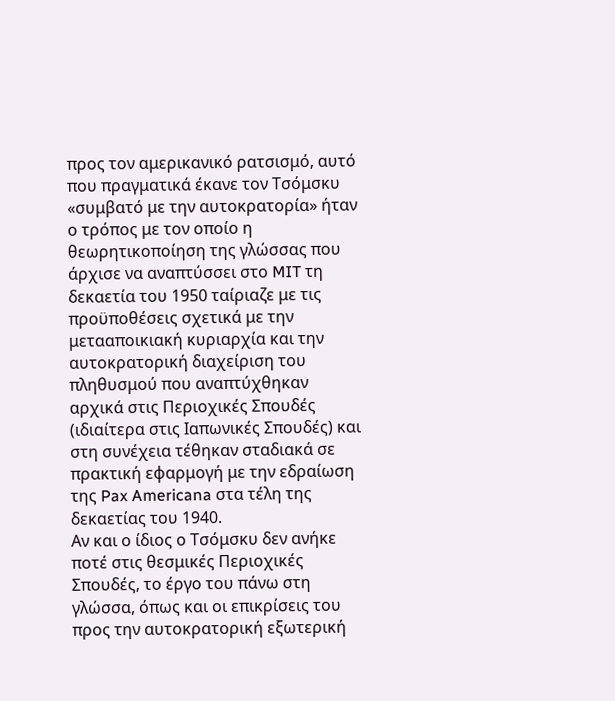προς τον αμερικανικό ρατσισμό, αυτό που πραγματικά έκανε τον Τσόμσκυ «συμβατό με την αυτοκρατορία» ήταν ο τρόπος με τον οποίο η θεωρητικοποίηση της γλώσσας που άρχισε να αναπτύσσει στο MIT τη δεκαετία του 1950 ταίριαζε με τις προϋποθέσεις σχετικά με την μετααποικιακή κυριαρχία και την αυτοκρατορική διαχείριση του πληθυσμού που αναπτύχθηκαν αρχικά στις Περιοχικές Σπουδές (ιδιαίτερα στις Ιαπωνικές Σπουδές) και στη συνέχεια τέθηκαν σταδιακά σε πρακτική εφαρμογή με την εδραίωση της Pax Americana στα τέλη της δεκαετίας του 1940.
Αν και ο ίδιος ο Τσόμσκυ δεν ανήκε ποτέ στις θεσμικές Περιοχικές Σπουδές, το έργο του πάνω στη γλώσσα, όπως και οι επικρίσεις του προς την αυτοκρατορική εξωτερική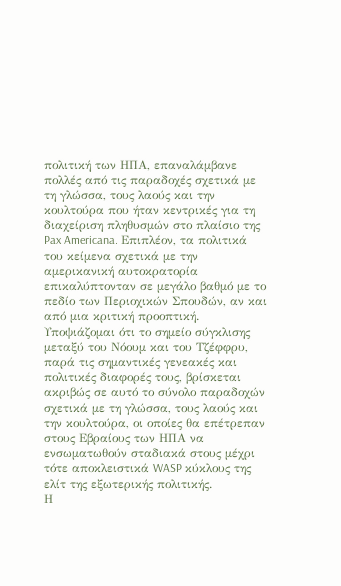πολιτική των ΗΠΑ, επαναλάμβανε πολλές από τις παραδοχές σχετικά με τη γλώσσα, τους λαούς και την κουλτούρα που ήταν κεντρικές για τη διαχείριση πληθυσμών στο πλαίσιο της Pax Americana. Επιπλέον, τα πολιτικά του κείμενα σχετικά με την αμερικανική αυτοκρατορία επικαλύπτονταν σε μεγάλο βαθμό με το πεδίο των Περιοχικών Σπουδών, αν και από μια κριτική προοπτική.
Υποψιάζομαι ότι το σημείο σύγκλισης μεταξύ του Nόουμ και του Τζέφφρυ, παρά τις σημαντικές γενεακές και πολιτικές διαφορές τους, βρίσκεται ακριβώς σε αυτό το σύνολο παραδοχών σχετικά με τη γλώσσα, τους λαούς και την κουλτούρα, οι οποίες θα επέτρεπαν στους Εβραίους των ΗΠΑ να ενσωματωθούν σταδιακά στους μέχρι τότε αποκλειστικά WASP κύκλους της ελίτ της εξωτερικής πολιτικής.
Η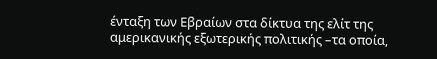ένταξη των Εβραίων στα δίκτυα της ελίτ της αμερικανικής εξωτερικής πολιτικής –τα οποία,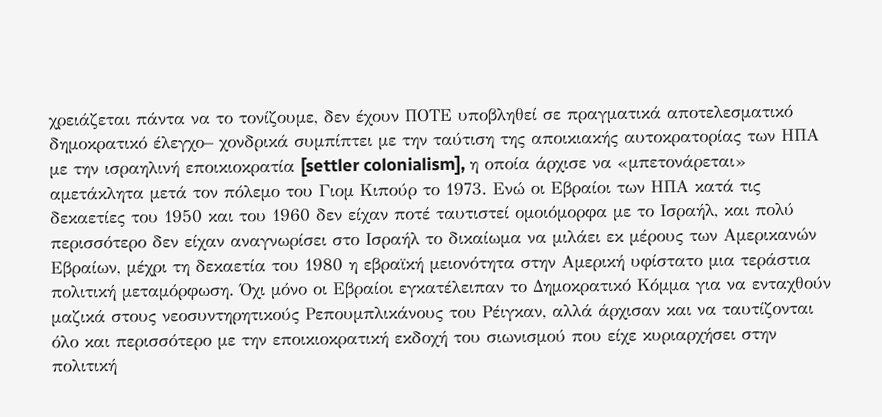χρειάζεται πάντα να το τονίζουμε, δεν έχουν ΠΟΤΕ υποβληθεί σε πραγματικά αποτελεσματικό δημοκρατικό έλεγχο– χονδρικά συμπίπτει με την ταύτιση της αποικιακής αυτοκρατορίας των ΗΠΑ με την ισραηλινή εποικιοκρατία [settler colonialism], η οποία άρχισε να «μπετονάρεται» αμετάκλητα μετά τον πόλεμο του Γιομ Κιπούρ το 1973. Ενώ οι Εβραίοι των ΗΠΑ κατά τις δεκαετίες του 1950 και του 1960 δεν είχαν ποτέ ταυτιστεί ομοιόμορφα με το Ισραήλ, και πολύ περισσότερο δεν είχαν αναγνωρίσει στο Ισραήλ το δικαίωμα να μιλάει εκ μέρους των Αμερικανών Εβραίων, μέχρι τη δεκαετία του 1980 η εβραϊκή μειονότητα στην Αμερική υφίστατο μια τεράστια πολιτική μεταμόρφωση. Όχι μόνο οι Εβραίοι εγκατέλειπαν το Δημοκρατικό Κόμμα για να ενταχθούν μαζικά στους νεοσυντηρητικούς Ρεπουμπλικάνους του Ρέιγκαν, αλλά άρχισαν και να ταυτίζονται όλο και περισσότερο με την εποικιοκρατική εκδοχή του σιωνισμού που είχε κυριαρχήσει στην πολιτική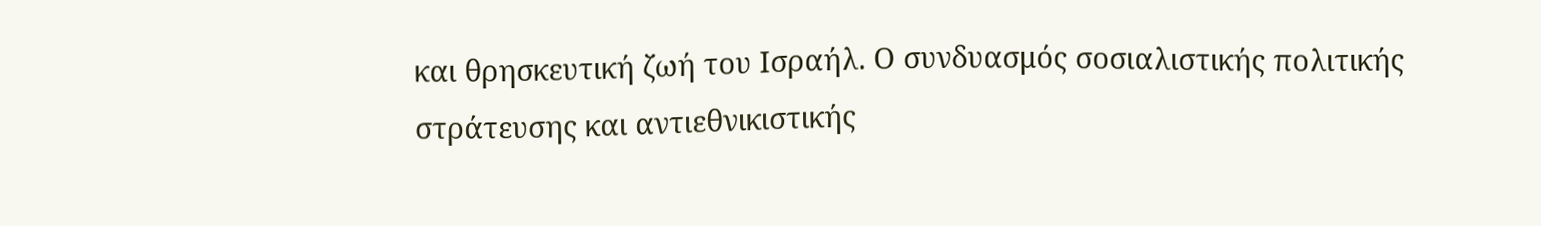και θρησκευτική ζωή του Ισραήλ. Ο συνδυασμός σοσιαλιστικής πολιτικής στράτευσης και αντιεθνικιστικής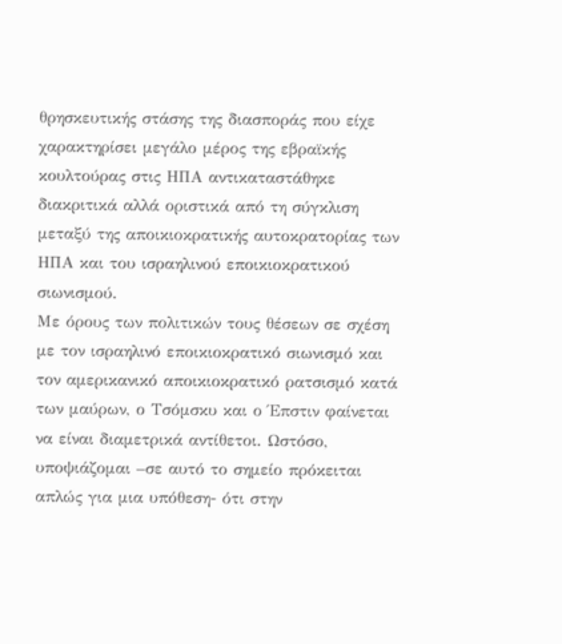θρησκευτικής στάσης της διασποράς που είχε χαρακτηρίσει μεγάλο μέρος της εβραϊκής κουλτούρας στις ΗΠΑ αντικαταστάθηκε διακριτικά αλλά οριστικά από τη σύγκλιση μεταξύ της αποικιοκρατικής αυτοκρατορίας των ΗΠΑ και του ισραηλινού εποικιοκρατικού σιωνισμού.
Με όρους των πολιτικών τους θέσεων σε σχέση με τον ισραηλινό εποικιοκρατικό σιωνισμό και τον αμερικανικό αποικιοκρατικό ρατσισμό κατά των μαύρων, ο Τσόμσκυ και ο Έπστιν φαίνεται να είναι διαμετρικά αντίθετοι. Ωστόσο, υποψιάζομαι –σε αυτό το σημείο πρόκειται απλώς για μια υπόθεση- ότι στην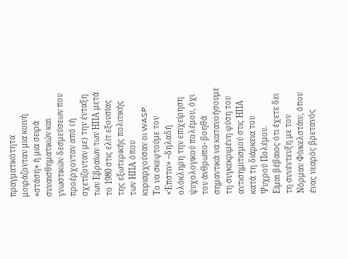πραγματικότητα μοιράζονταν μια κοινή «στάση» ή μια σειρά συναισθηματικών και γνωστικών δεσμεύσεων που προέρχονταν από (ή σχετίζονταν με) την ένταξη των Εβραίων των ΗΠΑ μετά το 1980 στις ελίτ εξουσίας της εξωτερικής πολιτικής των ΗΠΑ όπου κυριαρχούσαν οι WASP.
Το να σκεφτούμε τον «Έπστιν» –δηλαδή ολόκληρη την επιχείρηση ψυχολογικού πολέμου, όχι τον άνθρωπο- βοηθά σημαντικά να κατανοήσουμε τη συγκεκριμένη φύση του αντισημιτισμού στις ΗΠΑ κατά τη διάρκεια του Ψυχρού Πολέμου.
Είμαι βέβαιος ότι έχετε δει τη συνέντευξη με τον Νόρμαν Φίνκελστάιν, όπου ένας νεαρός βρετανός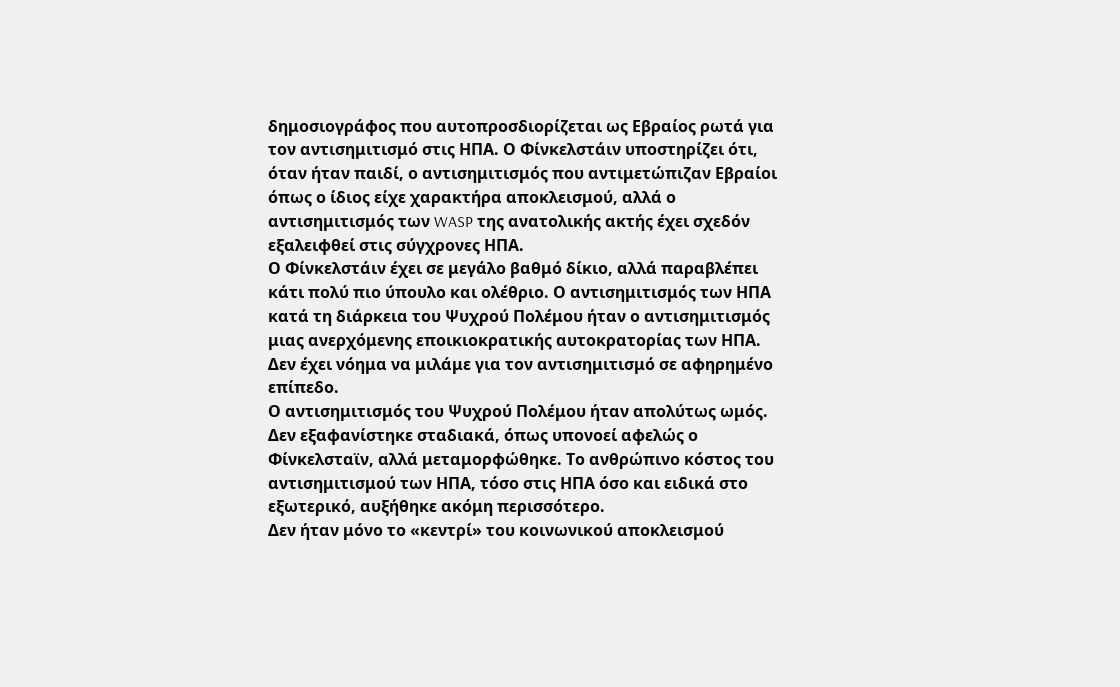δημοσιογράφος που αυτοπροσδιορίζεται ως Εβραίος ρωτά για τον αντισημιτισμό στις ΗΠΑ. Ο Φίνκελστάιν υποστηρίζει ότι, όταν ήταν παιδί, ο αντισημιτισμός που αντιμετώπιζαν Εβραίοι όπως ο ίδιος είχε χαρακτήρα αποκλεισμού, αλλά ο αντισημιτισμός των WASP της ανατολικής ακτής έχει σχεδόν εξαλειφθεί στις σύγχρονες ΗΠΑ.
Ο Φίνκελστάιν έχει σε μεγάλο βαθμό δίκιο, αλλά παραβλέπει κάτι πολύ πιο ύπουλο και ολέθριο. Ο αντισημιτισμός των ΗΠΑ κατά τη διάρκεια του Ψυχρού Πολέμου ήταν ο αντισημιτισμός μιας ανερχόμενης εποικιοκρατικής αυτοκρατορίας των ΗΠΑ. Δεν έχει νόημα να μιλάμε για τον αντισημιτισμό σε αφηρημένο επίπεδο.
Ο αντισημιτισμός του Ψυχρού Πολέμου ήταν απολύτως ωμός. Δεν εξαφανίστηκε σταδιακά, όπως υπονοεί αφελώς ο Φίνκελσταϊν, αλλά μεταμορφώθηκε. Το ανθρώπινο κόστος του αντισημιτισμού των ΗΠΑ, τόσο στις ΗΠΑ όσο και ειδικά στο εξωτερικό, αυξήθηκε ακόμη περισσότερο.
Δεν ήταν μόνο το «κεντρί» του κοινωνικού αποκλεισμού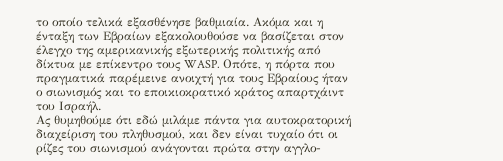το οποίο τελικά εξασθένησε βαθμιαία. Ακόμα και η ένταξη των Εβραίων εξακολουθούσε να βασίζεται στον έλεγχο της αμερικανικής εξωτερικής πολιτικής από δίκτυα με επίκεντρο τους WASP. Οπότε, η πόρτα που πραγματικά παρέμεινε ανοιχτή για τους Εβραίους ήταν ο σιωνισμός και το εποικιοκρατικό κράτος απαρτχάιντ του Ισραήλ.
Ας θυμηθούμε ότι εδώ μιλάμε πάντα για αυτοκρατορική διαχείριση του πληθυσμού, και δεν είναι τυχαίο ότι οι ρίζες του σιωνισμού ανάγονται πρώτα στην αγγλο-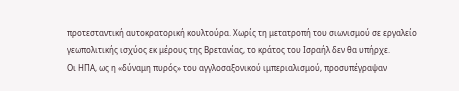προτεσταντική αυτοκρατορική κουλτούρα. Χωρίς τη μετατροπή του σιωνισμού σε εργαλείο γεωπολιτικής ισχύος εκ μέρους της Βρετανίας, το κράτος του Ισραήλ δεν θα υπήρχε.
Οι ΗΠΑ, ως η «δύναμη πυρός» του αγγλοσαξονικού ιμπεριαλισμού, προσυπέγραψαν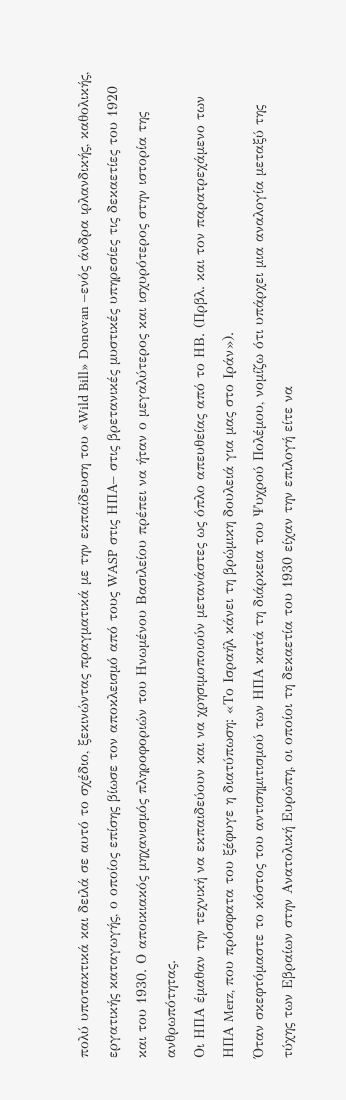πολύ υποτακτικά και δειλά σε αυτό το σχέδιο, ξεκινώντας πραγματικά με την εκπαίδευση του «Wild Bill» Donovan –ενός άνδρα ιρλανδικής, καθολικής, εργατικής καταγωγής, ο οποίος επίσης βίωσε τον αποκλεισμό από τους WASP στις ΗΠΑ– στις βρετανικές μυστικές υπηρεσίες τις δεκαετίες του 1920 και του 1930. Ο αποικιακός μηχανισμός πληροφοριών του Ηνωμένου Βασιλείου πρέπει να ήταν ο μεγαλύτερος και ισχυρότερος στην ιστορία της ανθρωπότητας.
Οι ΗΠΑ έμαθαν την τεχνική να εκπαιδεύουν και να χρησιμοποιούν μετανάστες ως όπλο απευθείας από το ΗΒ. (Πρβλ. και τον παρατρεχάμενο των ΗΠΑ Merz, που πρόσφατα του ξέφυγε η διατύπωση: «Το Ισραήλ κάνει τη βρώμικη δουλειά για μας στο Ιράν»).
Όταν σκεφτόμαστε το κόστος του αντισημιτισμού των ΗΠΑ κατά τη διάρκεια του Ψυχρού Πολέμου, νομίζω ότι υπάρχει μια αναλογία μεταξύ της τύχης των Εβραίων στην Ανατολική Ευρώπη, οι οποίοι τη δεκαετία του 1930 είχαν την επιλογή είτε να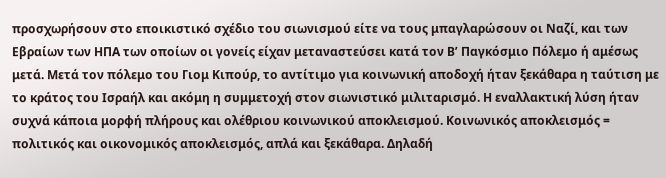προσχωρήσουν στο εποικιστικό σχέδιο του σιωνισμού είτε να τους μπαγλαρώσουν οι Ναζί, και των Εβραίων των ΗΠΑ των οποίων οι γονείς είχαν μεταναστεύσει κατά τον Β’ Παγκόσμιο Πόλεμο ή αμέσως μετά. Μετά τον πόλεμο του Γιομ Κιπούρ, το αντίτιμο για κοινωνική αποδοχή ήταν ξεκάθαρα η ταύτιση με το κράτος του Ισραήλ και ακόμη η συμμετοχή στον σιωνιστικό μιλιταρισμό. Η εναλλακτική λύση ήταν συχνά κάποια μορφή πλήρους και ολέθριου κοινωνικού αποκλεισμού. Κοινωνικός αποκλεισμός = πολιτικός και οικονομικός αποκλεισμός, απλά και ξεκάθαρα. Δηλαδή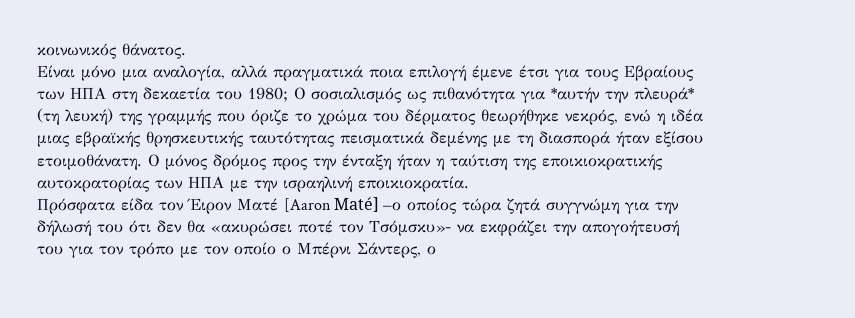κοινωνικός θάνατος.
Είναι μόνο μια αναλογία, αλλά πραγματικά ποια επιλογή έμενε έτσι για τους Εβραίους των ΗΠΑ στη δεκαετία του 1980; Ο σοσιαλισμός ως πιθανότητα για *αυτήν την πλευρά* (τη λευκή) της γραμμής που όριζε το χρώμα του δέρματος θεωρήθηκε νεκρός, ενώ η ιδέα μιας εβραϊκής θρησκευτικής ταυτότητας πεισματικά δεμένης με τη διασπορά ήταν εξίσου ετοιμοθάνατη. Ο μόνος δρόμος προς την ένταξη ήταν η ταύτιση της εποικιοκρατικής αυτοκρατορίας των ΗΠΑ με την ισραηλινή εποικιοκρατία.
Πρόσφατα είδα τον Έιρον Ματέ [Aaron Maté] –ο οποίος τώρα ζητά συγγνώμη για την δήλωσή του ότι δεν θα «ακυρώσει ποτέ τον Τσόμσκυ»- να εκφράζει την απογοήτευσή του για τον τρόπο με τον οποίο ο Μπέρνι Σάντερς, ο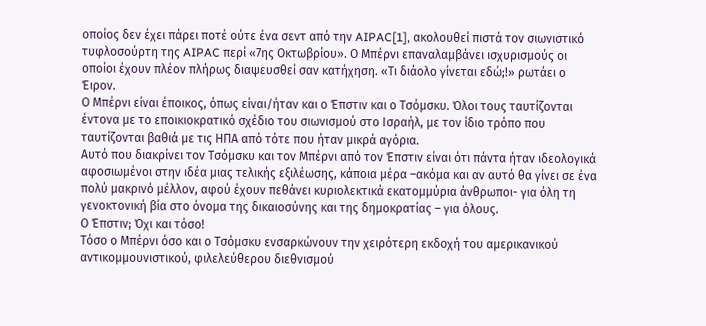οποίος δεν έχει πάρει ποτέ ούτε ένα σεντ από την AIPAC[1], ακολουθεί πιστά τον σιωνιστικό τυφλοσούρτη της AIPAC περί «7ης Οκτωβρίου». Ο Μπέρνι επαναλαμβάνει ισχυρισμούς οι οποίοι έχουν πλέον πλήρως διαψευσθεί σαν κατήχηση. «Τι διάολο γίνεται εδώ;!» ρωτάει ο Έιρον.
Ο Μπέρνι είναι έποικος, όπως είναι/ήταν και ο Έπστιν και ο Τσόμσκυ. Όλοι τους ταυτίζονται έντονα με το εποικιοκρατικό σχέδιο του σιωνισμού στο Ισραήλ, με τον ίδιο τρόπο που ταυτίζονται βαθιά με τις ΗΠΑ από τότε που ήταν μικρά αγόρια.
Αυτό που διακρίνει τον Τσόμσκυ και τον Μπέρνι από τον Έπστιν είναι ότι πάντα ήταν ιδεολογικά αφοσιωμένοι στην ιδέα μιας τελικής εξιλέωσης, κάποια μέρα –ακόμα και αν αυτό θα γίνει σε ένα πολύ μακρινό μέλλον, αφού έχουν πεθάνει κυριολεκτικά εκατομμύρια άνθρωποι- για όλη τη γενοκτονική βία στο όνομα της δικαιοσύνης και της δημοκρατίας – για όλους.
Ο Έπστιν; Όχι και τόσο!
Τόσο ο Μπέρνι όσο και ο Τσόμσκυ ενσαρκώνουν την χειρότερη εκδοχή του αμερικανικού αντικομμουνιστικού, φιλελεύθερου διεθνισμού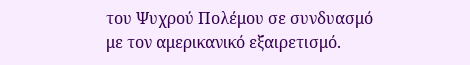του Ψυχρού Πολέμου σε συνδυασμό με τον αμερικανικό εξαιρετισμό.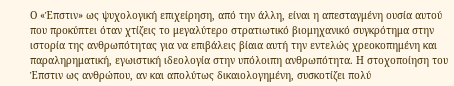Ο «Έπστιν» ως ψυχολογική επιχείρηση, από την άλλη, είναι η απεσταγμένη ουσία αυτού που προκύπτει όταν χτίζεις το μεγαλύτερο στρατιωτικό βιομηχανικό συγκρότημα στην ιστορία της ανθρωπότητας για να επιβάλεις βίαια αυτή την εντελώς χρεοκοπημένη και παραληρηματική, εγωιστική ιδεολογία στην υπόλοιπη ανθρωπότητα. Η στοχοποίηση του Έπστιν ως ανθρώπου, αν και απολύτως δικαιολογημένη, συσκοτίζει πολύ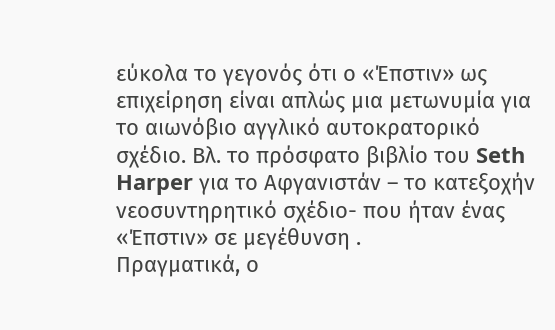εύκολα το γεγονός ότι ο «Έπστιν» ως επιχείρηση είναι απλώς μια μετωνυμία για το αιωνόβιο αγγλικό αυτοκρατορικό σχέδιο. Βλ. το πρόσφατο βιβλίο του Seth Harper για το Αφγανιστάν – το κατεξοχήν νεοσυντηρητικό σχέδιο- που ήταν ένας «Έπστιν» σε μεγέθυνση .
Πραγματικά, ο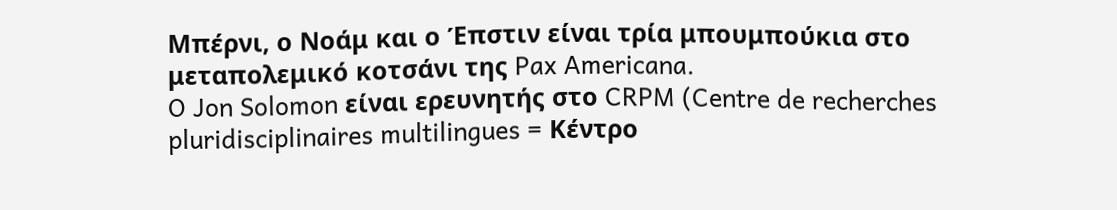Μπέρνι, ο Νοάμ και ο Έπστιν είναι τρία μπουμπούκια στο μεταπολεμικό κοτσάνι της Pax Americana.
O Jon Solomon είναι ερευνητής στο CRPM (Centre de recherches pluridisciplinaires multilingues = Κέντρο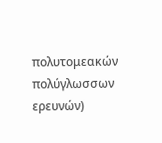πολυτομεακών πολύγλωσσων ερευνών)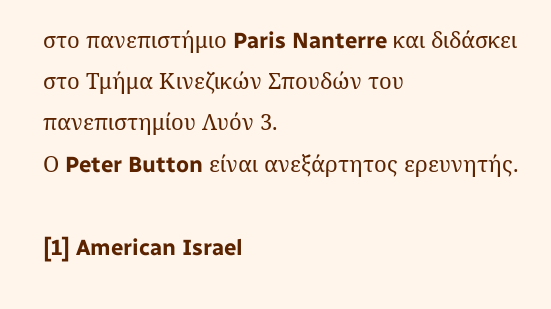στο πανεπιστήμιο Paris Nanterre και διδάσκει στο Τμήμα Κινεζικών Σπουδών του πανεπιστημίου Λυόν 3.
Ο Peter Button είναι ανεξάρτητος ερευνητής.

[1] American Israel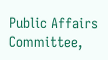Public Affairs Committee,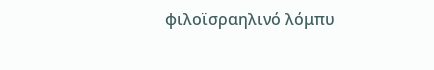φιλοϊσραηλινό λόμπυ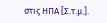στις ΗΠΑ [Σ.τ.μ.].